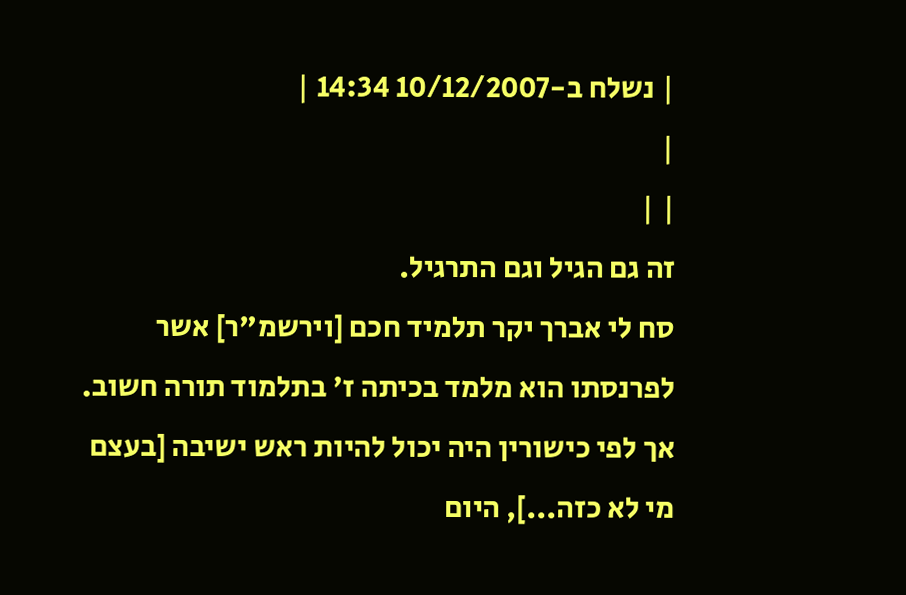| נשלח ב-10/12/2007 14:34 |
|
| |
זה גם הגיל וגם התרגיל.
סח לי אברך יקר תלמיד חכם [וירשמ"ר] אשר לפרנסתו הוא מלמד בכיתה ז' בתלמוד תורה חשוב. אך לפי כישורין היה יכול להיות ראש ישיבה [בעצם מי לא כזה...], היום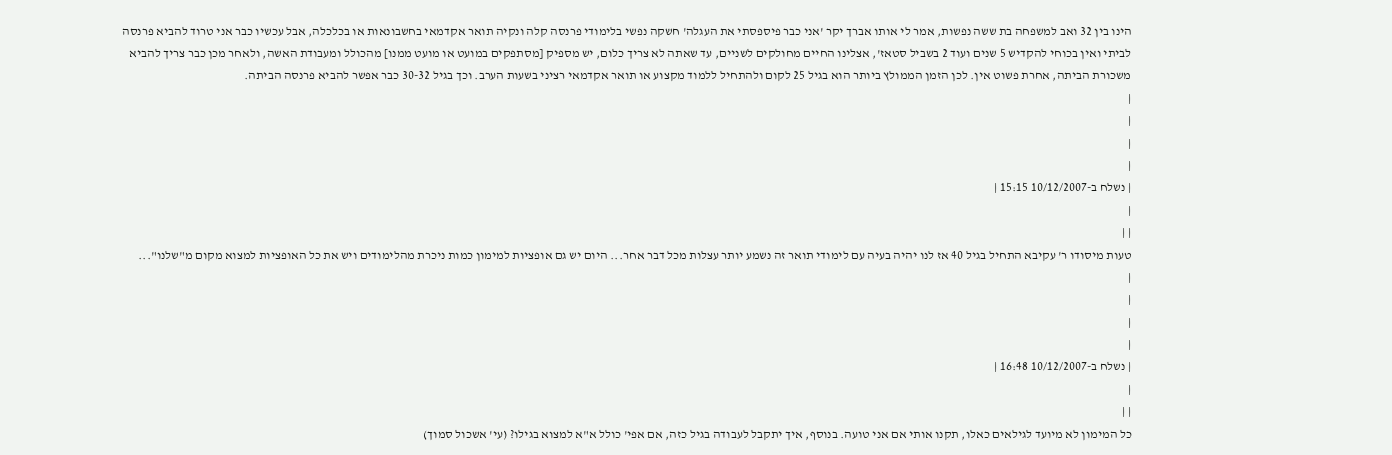הינו בין 32 ואב למשפחה בת ששה נפשות, אמר לי אותו אברך יקר 'אני כבר פיספסתי את העגלה' חשקה נפשי בלימודי פרנסה קלה ונקיה תואר אקדמאי בחשבונאות או בכלכלה, אבל עכשיו כבר אני טרוד להביא פרנסה לביתי ואין בכוחי להקדיש 5 שנים ועוד 2 בשביל סטאז', אצלינו החיים מחולקים לשניים, עד שאתה לא צריך כלום, יש מספיק [מסתפקים במועט או מועט ממנו] מהכולל ומעבודת האשה, ולאחר מכן כבר צריך להביא משכורת הביתה, אחרת פשוט אין. לכן הזמן הממולץ ביותר הוא בגיל 25 לקום ולהתחיל ללמוד מקצוע או תואר אקדמאי רציני בשעות הערב. וכך בגיל 30-32 כבר אפשר להביא פרנסה הביתה.
|
|
|
|
| נשלח ב-10/12/2007 15:15 |
|
| |
טעות מיסודו ר' עקיבא התחיל בגיל 40 אז לנו יהיה בעיה עם לימודי תואר זה נשמע יותר עצלות מכל דבר אחר... היום יש גם אופציות למימון כמות ניכרת מהלימודים ויש את כל האופציות למצוא מקום מ"שלנו"...
|
|
|
|
| נשלח ב-10/12/2007 16:48 |
|
| |
כל המימון לא מיועד לגילאים כאלו, תקנו אותי אם אני טועה. בנוסף, איך יתקבל לעבודה בגיל כזה, אם אפי' כולל א"א למצוא בגילו? (עי' אשכול סמוך)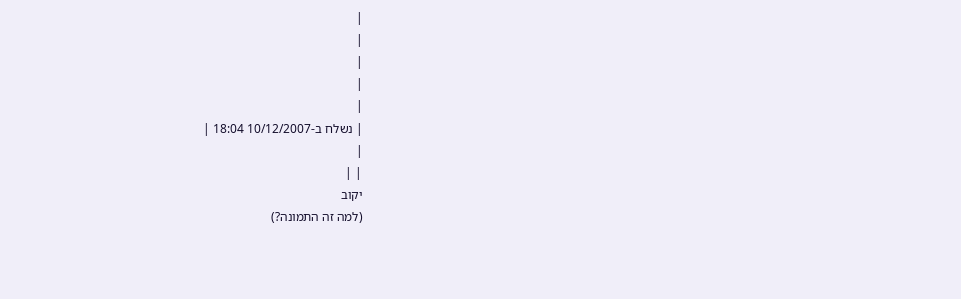|
|
|
|
|
| נשלח ב-10/12/2007 18:04 |
|
| |
יקוב
(למה זה התמונה?)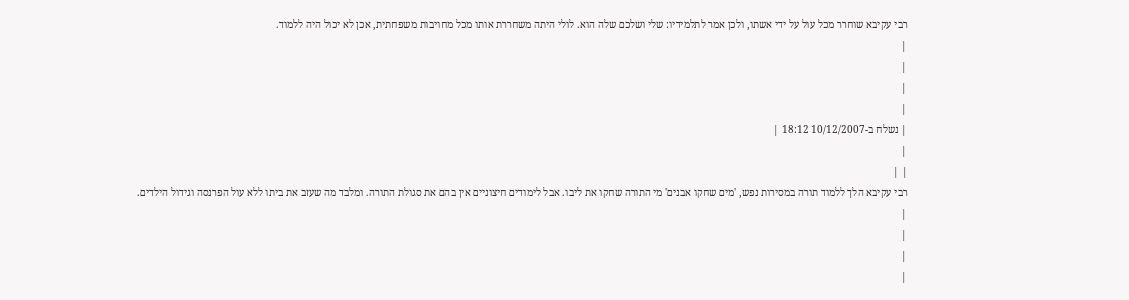רבי עקיבא שוחרר מכל עול על ידי אשתו, ולכן אמר לתלמידיו: שלי ושלכם שלה הוא. לולי היתה משחררת אותו מכל מחויבות משפחתית, אכן לא יכול היה ללמוד.
|
|
|
|
| נשלח ב-10/12/2007 18:12 |
|
| |
רבי עקיבא הלך ללמוד תורה במסירות נפש, 'מים שחקו אבנים' מי התורה שחקו את ליבו. אבל לימודים חיצוניים אין בהם את סגולת התורה. ומלבד מה שעזב את ביתו ללא עול הפרנסה וגידול הילדים.
|
|
|
|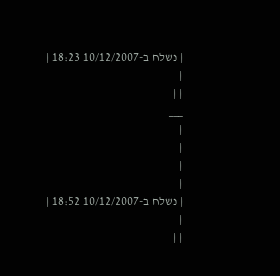| נשלח ב-10/12/2007 18:23 |
|
| |
___
|
|
|
|
| נשלח ב-10/12/2007 18:52 |
|
| |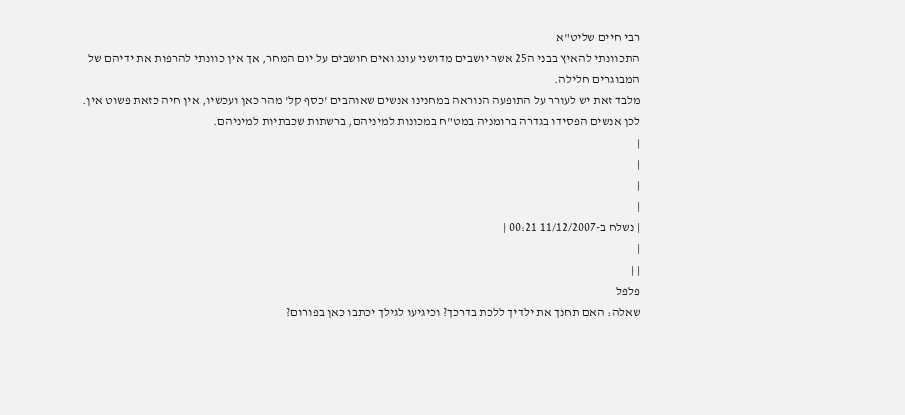רבי חיים שליט"א
התכוונתי להאיץ בבני ה25 אשר יושבים מדושני עונג ואים חושבים על יום המחר, אך אין כוונתי להרפות את ידיהם של המבוגרים חלילה.
מלבד זאת יש לעורר על התופעה הנוראה במחנינו אנשים שאוהבים 'כסף קל' מהר כאן ועכשיו, אין חיה כזאת פשוט אין.
לכן אנשים הפסידו בגדרה ברומניה במט"ח במכונות למיניהם, ברשתות שכבתיות למיניהם.
|
|
|
|
| נשלח ב-11/12/2007 00:21 |
|
| |
פלפל
שאלה: האם תחנך את ילדיך ללכת בדרכך? וכיגיעו לגילך יכתבו כאן בפורום?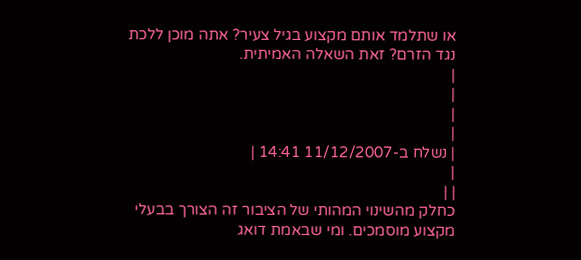או שתלמד אותם מקצוע בגיל צעיר? אתה מוכן ללכת נגד הזרם? זאת השאלה האמיתית.
|
|
|
|
| נשלח ב-11/12/2007 14:41 |
|
| |
כחלק מהשינוי המהותי של הציבור זה הצורך בבעלי מקצוע מוסמכים. ומי שבאמת דואג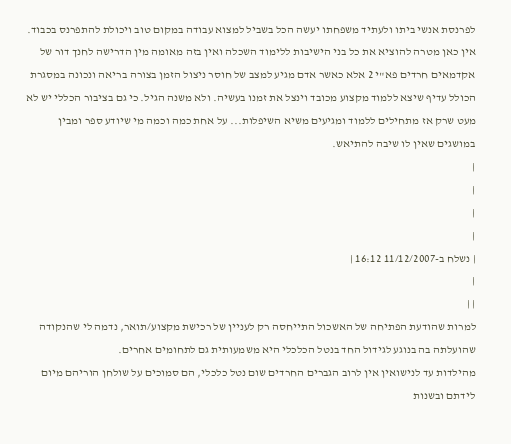לפרנסת אנשי ביתו ולעתיד משפחתו יעשה הכל בשביל למצוא עבודה במקום טוב ויכולת להתפרנס בכבוד.
אין כאן מטרה להוציא את כל בני הישיבות ללימוד השכלה ואין בזה מאומה מין הדרישה לחנך דור של אקדמאים חרדים פא"י 2 אלא כאשר אדם מגיע למצב של חוסר ניצול הזמן בצורה בריאה ונכונה במסגרת הכולל עדיף שיצא ללמוד מקצוע מכובד וינצל את זמנו בעשיה. ולא משנה הגיל. כי גם בציבור הכללי יש לא מעט שרק אז מתחילים ללמוד ומגיעים משיא השיפלות... על אחת כמה וכמה מי שיודע ספר ומבין במושגים שאין לו שיבה להתיאש.
|
|
|
|
| נשלח ב-11/12/2007 16:12 |
|
| |
למרות שהודעת הפתיחה של האשכול התייחסה רק לעניין של רכישת מקצוע/תואר, נדמה לי שהנקודה שהועלתה בה בנוגע לגידול החד בנטל הכלכלי היא משמעותית גם לתחומים אחרים.
מהילדות עד לנישואין אין לרוב הגברים החרדים שום נטל כלכלי, הם סמוכים על שולחן הוריהם מיום לידתם ובשנות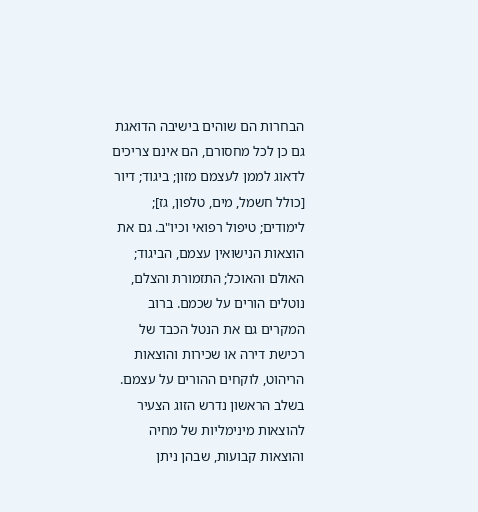הבחרות הם שוהים בישיבה הדואגת גם כן לכל מחסורם, הם אינם צריכים לדאוג לממן לעצמם מזון; ביגוד; דיור [כולל חשמל, מים, טלפון, גז]; לימודים; טיפול רפואי וכיו"ב. גם את הוצאות הנישואין עצמם, הביגוד; האולם והאוכל; התזמורת והצלם, נוטלים הורים על שכמם. ברוב המקרים גם את הנטל הכבד של רכישת דירה או שכירות והוצאות הריהוט, לוקחים ההורים על עצמם. בשלב הראשון נדרש הזוג הצעיר להוצאות מינימליות של מחיה והוצאות קבועות, שבהן ניתן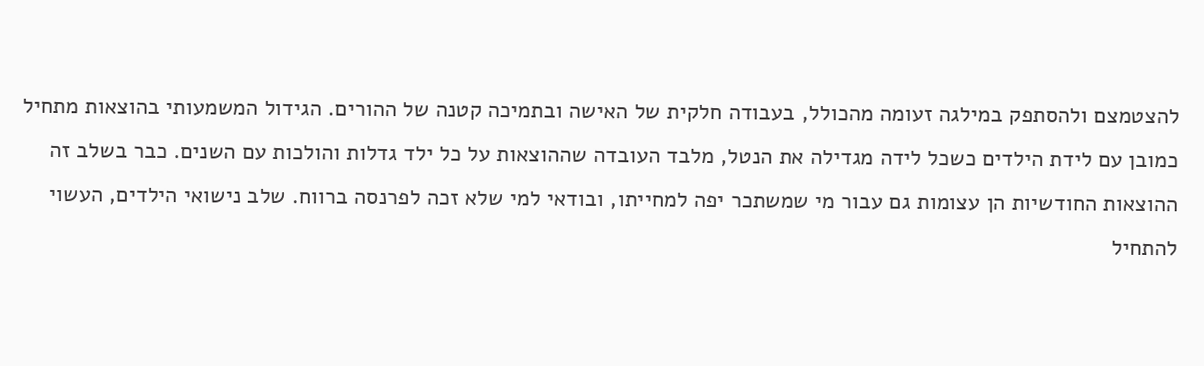להצטמצם ולהסתפק במילגה זעומה מהכולל, בעבודה חלקית של האישה ובתמיכה קטנה של ההורים. הגידול המשמעותי בהוצאות מתחיל כמובן עם לידת הילדים כשכל לידה מגדילה את הנטל, מלבד העובדה שההוצאות על כל ילד גדלות והולכות עם השנים. כבר בשלב זה ההוצאות החודשיות הן עצומות גם עבור מי שמשתכר יפה למחייתו, ובודאי למי שלא זכה לפרנסה ברווח. שלב נישואי הילדים, העשוי להתחיל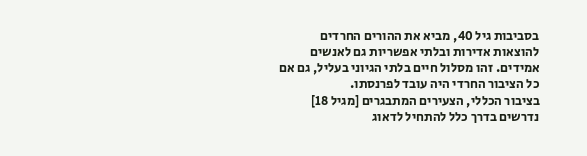בסביבות גיל 40, מביא את ההורים החרדים להוצאות אדירות ובלתי אפשריות גם לאנשים אמידים. זהו מסלול חיים בלתי הגיוני בעליל, גם אם כל הציבור החרדי היה עובד לפרנסתו.
בציבור הכללי, הצעירים המתבגרים [מגיל 18] נדרשים בדרך כלל להתחיל לדאוג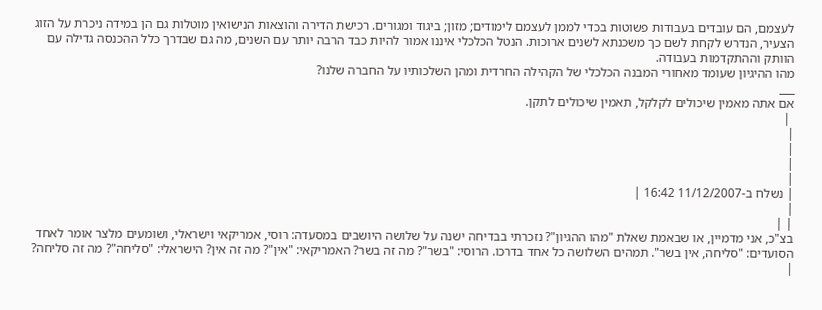לעצמם, הם עובדים בעבודות פשוטות בכדי לממן לעצמם לימודים; מזון; ביגוד ומגורים. רכישת הדירה והוצאות הנישואין מוטלות גם הן במידה ניכרת על הזוג הצעיר, הנדרש לקחת לשם כך משכנתא לשנים ארוכות. הנטל הכלכלי איננו אמור להיות כבד הרבה יותר עם השנים, מה גם שבדרך כלל ההכנסה גדילה עם הוותק וההתקדמות בעבודה.
מהו ההיגיון שעומד מאחורי המבנה הכלכלי של הקהילה החרדית ומהן השלכותיו על החברה שלנו?
___
אם אתה מאמין שיכולים לקלקל, תאמין שיכולים לתקן.
 |
|
|
|
|
| נשלח ב-11/12/2007 16:42 |
|
| |
בצ"כ, אני מדמיין, או שבאמת שאלת "מהו ההגיון"? נזכרתי בבדיחה ישנה על שלושה היושבים במסעדה: רוסי, אמריקאי וישראלי, ושומעים מלצר אומר לאחד הסועדים: "סליחה, אין בשר". תמהים השלושה כל אחד בדרכו. הרוסי: "בשר"? מה זה בשר? האמריקאי: "אין"? מה זה אין? הישראלי: "סליחה"? מה זה סליחה?
|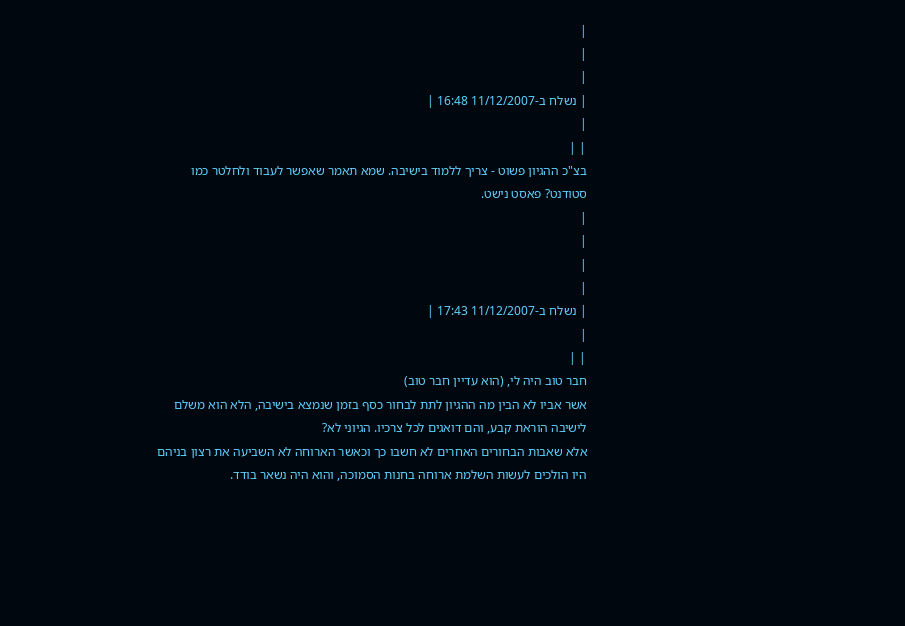|
|
|
| נשלח ב-11/12/2007 16:48 |
|
| |
בצ"כ ההגיון פשוט - צריך ללמוד בישיבה. שמא תאמר שאפשר לעבוד ולחלטר כמו סטודנט? פאסט נישט.
|
|
|
|
| נשלח ב-11/12/2007 17:43 |
|
| |
חבר טוב היה לי, (הוא עדיין חבר טוב)
אשר אביו לא הבין מה ההגיון לתת לבחור כסף בזמן שנמצא בישיבה, הלא הוא משלם לישיבה הוראת קבע, והם דואגים לכל צרכיו. הגיוני לא?
אלא שאבות הבחורים האחרים לא חשבו כך וכאשר הארוחה לא השביעה את רצון בניהם היו הולכים לעשות השלמת ארוחה בחנות הסמוכה, והוא היה נשאר בודד.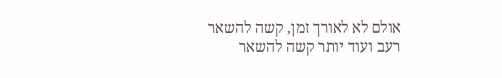אולם לא לאורך זמן, קשה להשאר רעב ועוד יותר קשה להשאר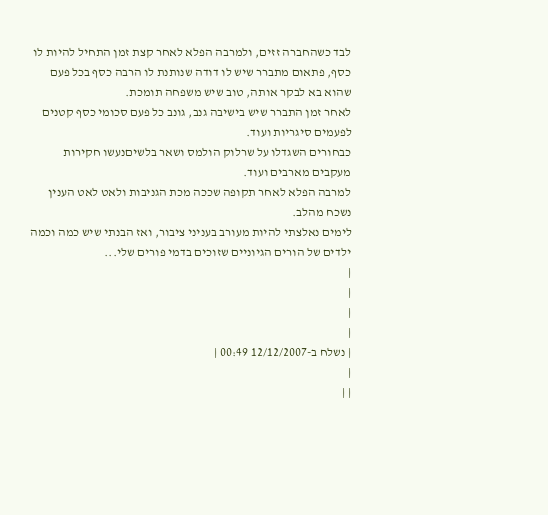לבד כשהחברה זזים, ולמרבה הפלא לאחר קצת זמן התחיל להיות לו כסף, פתאום מתברר שיש לו דודה שנותנת לו הרבה כסף בכל פעם שהוא בא לבקר אותה, טוב שיש משפחה תומכת.
לאחר זמן התברר שיש בישיבה גנב, גונב כל פעם סכומי כסף קטנים לפעמים סיגריות ועוד.
כבחורים השגדלו על שרלוק הולמס ושאר בלשיםנעשו חקירות מעקבים מארבים ועוד.
למרבה הפלא לאחר תקופה שככה מכת הגניבות ולאט לאט הענין נשכח מהלב.
לימים נאלצתי להיות מעורב בעניני ציבור, ואז הבנתי שיש כמה וכמה ילדים של הורים הגיוניים שזוכים בדמי פורים שלי...
|
|
|
|
| נשלח ב-12/12/2007 00:49 |
|
| |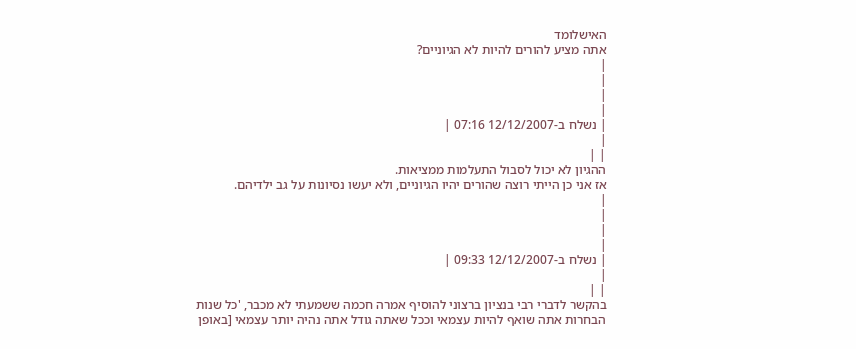האישלומד
אתה מציע להורים להיות לא הגיוניים?
|
|
|
|
| נשלח ב-12/12/2007 07:16 |
|
| |
ההגיון לא יכול לסבול התעלמות ממציאות.
אז אני כן הייתי רוצה שהורים יהיו הגיוניים, ולא יעשו נסיונות על גב ילדיהם.
|
|
|
|
| נשלח ב-12/12/2007 09:33 |
|
| |
בהקשר לדברי רבי בנציון ברצוני להוסיף אמרה חכמה ששמעתי לא מכבר, 'כל שנות הבחרות אתה שואף להיות עצמאי וככל שאתה גודל אתה נהיה יותר עצמאי [באופן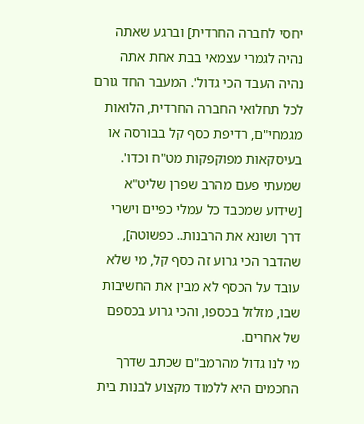יחסי לחברה החרדית] וברגע שאתה נהיה לגמרי עצמאי בבת אחת אתה נהיה העבד הכי גדול'. המעבר החד גורם לכל תחלואי החברה החרדית, הלואות מגמחי"ם, רדיפת כסף קל בבורסה או בעיסקאות מפוקפקות מט"ח וכדו'.
שמעתי פעם מהרב שפרן שליט"א [שידוע שמכבד כל עמלי כפיים וישרי דרך ושונא את הרבנות.. כפשוטה], שהדבר הכי גרוע זה כסף קל, מי שלא עובד על הכסף לא מבין את החשיבות שבו, מזלזל בכספו, והכי גרוע בכספם של אחרים.
מי לנו גדול מהרמב"ם שכתב שדרך החכמים היא ללמוד מקצוע לבנות בית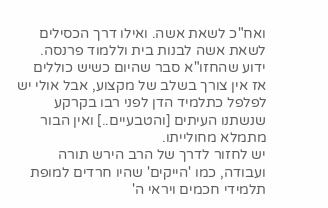ואח"כ לשאת אשה. ואילו דרך הכסילים לשאת אשה לבנות בית וללמוד פרנסה.
ידוע שהחזו"א סבר שהיום כשיש כוללים אז אין צורך בשלב של מקצוע, אבל אולי יש לפלפל כתלמיד הדן לפני רבו בקרקע שנשתנו העיתים [והטבעיים..] ואין הבור מתמלא מחולייתו.
יש לחזור לדרך של הרב הירש תורה ועבודה, כמו 'הייקים' שהיו חרדים למופת תלמידי חכמים ויראי ה'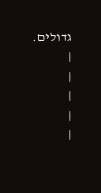גדולים.
|
|
|
|
|